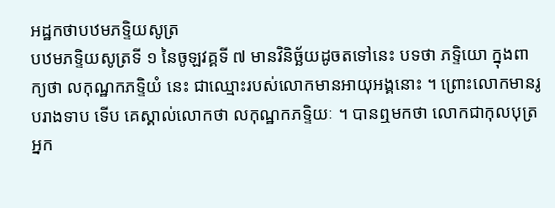អដ្ឋកថាបឋមភទ្ទិយសូត្រ
បឋមភទ្ទិយសូត្រទី ១ នៃចូឡវគ្គទី ៧ មានវិនិច្ឆ័យដូចតទៅនេះ បទថា ភទ្ទិយោ ក្នុងពាក្យថា លកុណ្ឋកភទ្ទិយំ នេះ ជាឈ្មោះរបស់លោកមានអាយុអង្គនោះ ។ ព្រោះលោកមានរូបរាងទាប ទើប គេស្គាល់លោកថា លកុណ្ឋកភទ្ទិយៈ ។ បានឮមកថា លោកជាកុលបុត្រអ្នក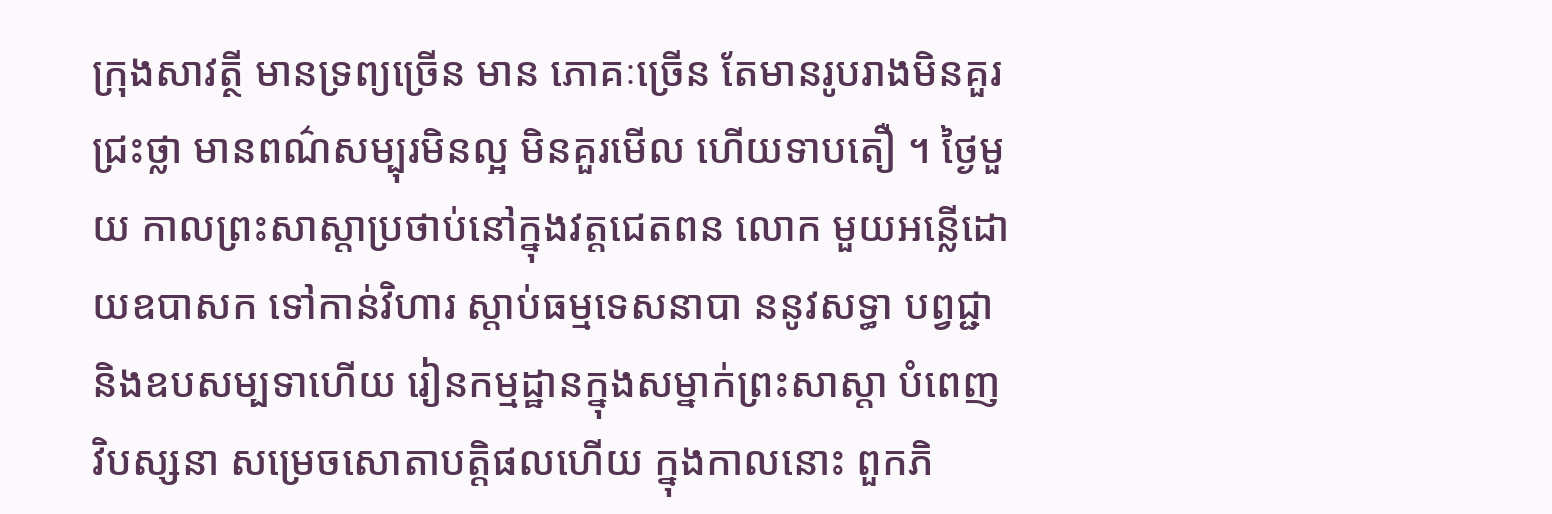ក្រុងសាវត្ថី មានទ្រព្យច្រើន មាន ភោគៈច្រើន តែមានរូបរាងមិនគួរជ្រះថ្លា មានពណ៌សម្បុរមិនល្អ មិនគួរមើល ហើយទាបតឿ ។ ថ្ងៃមួយ កាលព្រះសាស្តាប្រថាប់នៅក្នុងវត្តជេតពន លោក មួយអន្លើដោយឧបាសក ទៅកាន់វិហារ ស្តាប់ធម្មទេសនាបា ននូវសទ្ធា បព្វជ្ជា និងឧបសម្បទាហើយ រៀនកម្មដ្ឋានក្នុងសម្នាក់ព្រះសាស្តា បំពេញ វិបស្សនា សម្រេចសោតាបត្តិផលហើយ ក្នុងកាលនោះ ពួកភិ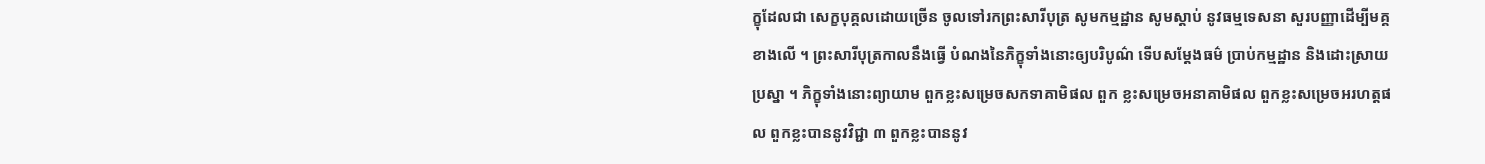ក្ខុដែលជា សេក្ខបុគ្គលដោយច្រើន ចូលទៅរកព្រះសារីបុត្រ សូមកម្មដ្ឋាន សូមស្តាប់ នូវធម្មទេសនា សួរបញ្ញាដើម្បីមគ្គខាងលើ ។ ព្រះសារីបុត្រកាលនឹងធ្វើ បំណងនៃភិក្ខុទាំងនោះឲ្យបរិបូណ៌ ទើបសម្តែងធម៌ ប្រាប់កម្មដ្ឋាន និងដោះស្រាយ ប្រស្នា ។ ភិក្ខុទាំងនោះព្យាយាម ពួកខ្លះសម្រេចសកទាគាមិផល ពួក ខ្លះសម្រេចអនាគាមិផល ពួកខ្លះសម្រេចអរហត្តផល ពួកខ្លះបាននូវវិជ្ជា ៣ ពួកខ្លះបាននូវ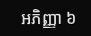អភិញ្ញា ៦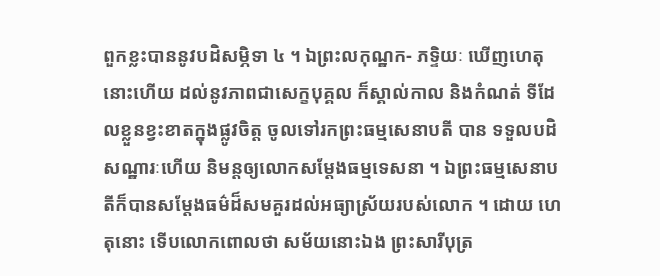ពួកខ្លះបាននូវបដិសម្ភិទា ៤ ។ ឯព្រះលកុណ្ឋក- ភទ្ទិយៈ ឃើញហេតុនោះហើយ ដល់នូវភាពជាសេក្ខបុគ្គល ក៏ស្គាល់កាល និងកំណត់ ទីដែលខ្លួនខ្វះខាតក្នុងផ្លូវចិត្ត ចូលទៅរកព្រះធម្មសេនាបតី បាន ទទួលបដិសណ្ឋារៈហើយ និមន្តឲ្យលោកសម្តែងធម្មទេសនា ។ ឯព្រះធម្មសេនាបតីក៏បានសម្តែងធម៌ដ៏សមគួរដល់អធ្យាស្រ័យរបស់លោក ។ ដោយ ហេតុនោះ ទើបលោកពោលថា សម័យនោះឯង ព្រះសារីបុត្រ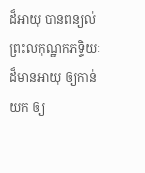ដ៏អាយុ បានពន្យល់ព្រះលកុណ្ឋកភទ្ទិយៈដ៏មានអាយុ ឲ្យកាន់យក ឲ្យ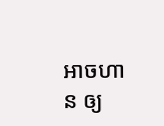អាចហាន ឲ្យ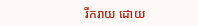រីករាយ ដោយ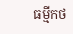ធម្មីកថ